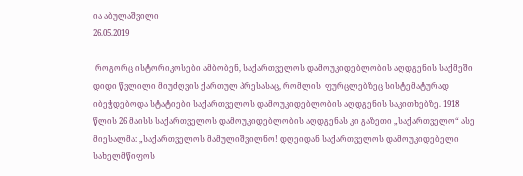ია აბულაშვილი
26.05.2019

 როგორც ისტორიკოსები ამბობენ, საქართველოს დამოუკიდებლობის აღდგენის საქმეში დიდი წვლილი მიუძღვის ქართულ პრესასაც, რომლის  ფურცლებზეც სისტემატურად იბეჭდებოდა სტატიები საქართველოს დამოუკიდებლობის აღდგენის საკითხებზე. 1918 წლის 26 მაისს საქართველოს დამოუკიდებლობის აღდგენას კი გაზეთი „საქართველო“ ასე მიესალმა: „საქართველოს მამულიშვილნო! დღეიდან საქართველოს დამოუკიდებელი სახელმწიფოს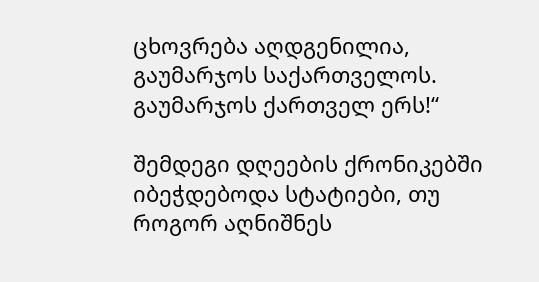ცხოვრება აღდგენილია, გაუმარჯოს საქართველოს. გაუმარჯოს ქართველ ერს!“

შემდეგი დღეების ქრონიკებში იბეჭდებოდა სტატიები, თუ როგორ აღნიშნეს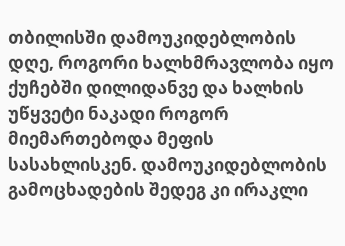თბილისში დამოუკიდებლობის დღე, როგორი ხალხმრავლობა იყო ქუჩებში დილიდანვე და ხალხის უწყვეტი ნაკადი როგორ მიემართებოდა მეფის სასახლისკენ. დამოუკიდებლობის გამოცხადების შედეგ კი ირაკლი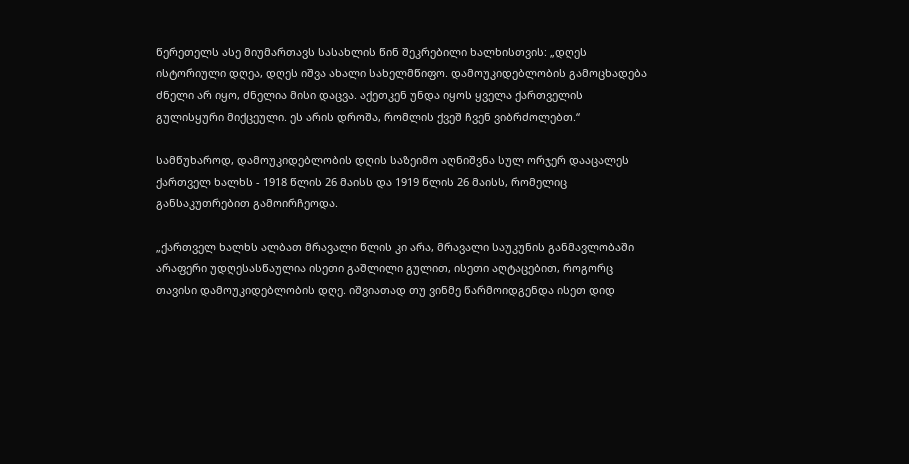წერეთელს ასე მიუმართავს სასახლის წინ შეკრებილი ხალხისთვის: „დღეს ისტორიული დღეა, დღეს იშვა ახალი სახელმწიფო. დამოუკიდებლობის გამოცხადება ძნელი არ იყო, ძნელია მისი დაცვა. აქეთკენ უნდა იყოს ყველა ქართველის გულისყური მიქცეული. ეს არის დროშა, რომლის ქვეშ ჩვენ ვიბრძოლებთ.“

სამწუხაროდ, დამოუკიდებლობის დღის საზეიმო აღნიშვნა სულ ორჯერ დააცალეს ქართველ ხალხს - 1918 წლის 26 მაისს და 1919 წლის 26 მაისს, რომელიც განსაკუთრებით გამოირჩეოდა.

„ქართველ ხალხს ალბათ მრავალი წლის კი არა, მრავალი საუკუნის განმავლობაში არაფერი უდღესასწაულია ისეთი გაშლილი გულით, ისეთი აღტაცებით, როგორც თავისი დამოუკიდებლობის დღე. იშვიათად თუ ვინმე წარმოიდგენდა ისეთ დიდ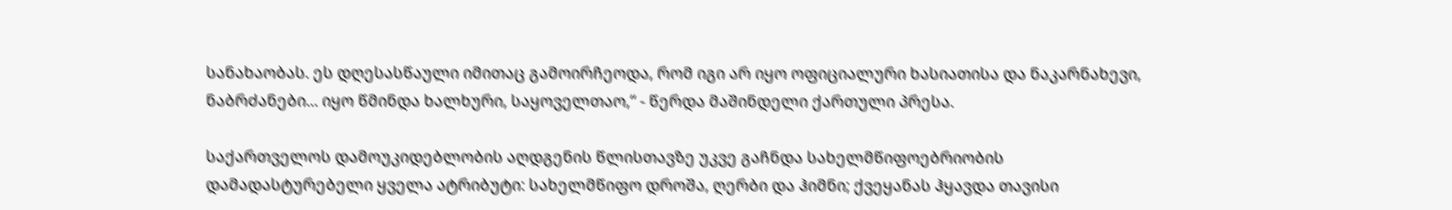სანახაობას. ეს დღესასწაული იმითაც გამოირჩეოდა, რომ იგი არ იყო ოფიციალური ხასიათისა და ნაკარნახევი, ნაბრძანები... იყო წმინდა ხალხური, საყოველთაო,“ - წერდა მაშინდელი ქართული პრესა.

საქართველოს დამოუკიდებლობის აღდგენის წლისთავზე უკვე გაჩნდა სახელმწიფოებრიობის დამადასტურებელი ყველა ატრიბუტი: სახელმწიფო დროშა, ღერბი და ჰიმნი; ქვეყანას ჰყავდა თავისი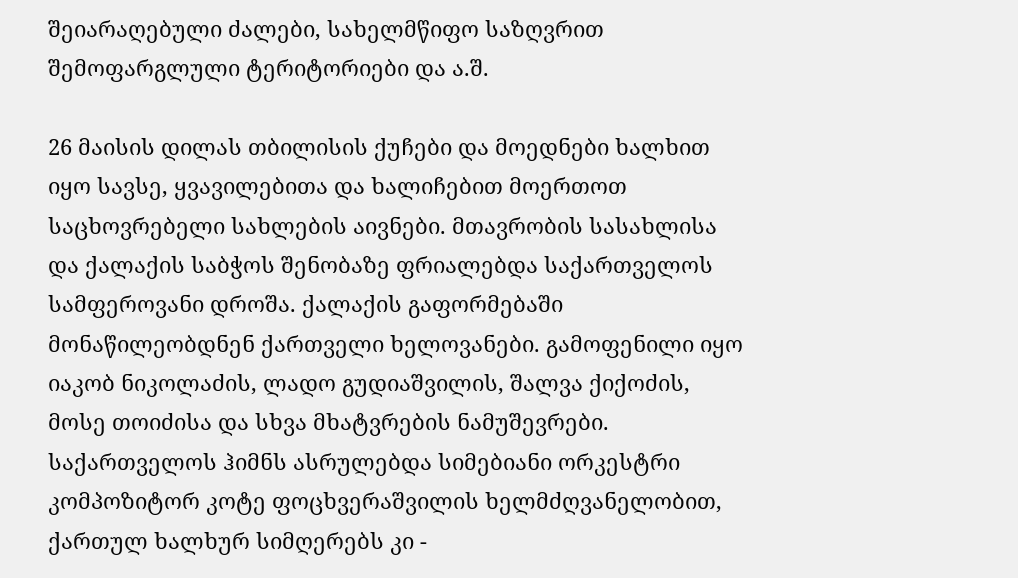შეიარაღებული ძალები, სახელმწიფო საზღვრით შემოფარგლული ტერიტორიები და ა.შ.

26 მაისის დილას თბილისის ქუჩები და მოედნები ხალხით იყო სავსე, ყვავილებითა და ხალიჩებით მოერთოთ საცხოვრებელი სახლების აივნები. მთავრობის სასახლისა და ქალაქის საბჭოს შენობაზე ფრიალებდა საქართველოს სამფეროვანი დროშა. ქალაქის გაფორმებაში მონაწილეობდნენ ქართველი ხელოვანები. გამოფენილი იყო იაკობ ნიკოლაძის, ლადო გუდიაშვილის, შალვა ქიქოძის, მოსე თოიძისა და სხვა მხატვრების ნამუშევრები. საქართველოს ჰიმნს ასრულებდა სიმებიანი ორკესტრი კომპოზიტორ კოტე ფოცხვერაშვილის ხელმძღვანელობით, ქართულ ხალხურ სიმღერებს კი -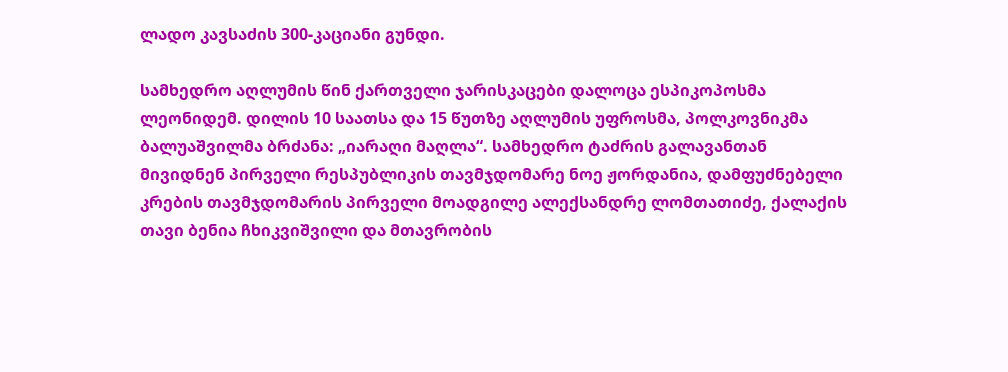ლადო კავსაძის 300-კაციანი გუნდი.

სამხედრო აღლუმის წინ ქართველი ჯარისკაცები დალოცა ესპიკოპოსმა ლეონიდემ. დილის 10 საათსა და 15 წუთზე აღლუმის უფროსმა, პოლკოვნიკმა ბალუაშვილმა ბრძანა: „იარაღი მაღლა“. სამხედრო ტაძრის გალავანთან მივიდნენ პირველი რესპუბლიკის თავმჯდომარე ნოე ჟორდანია, დამფუძნებელი კრების თავმჯდომარის პირველი მოადგილე ალექსანდრე ლომთათიძე, ქალაქის თავი ბენია ჩხიკვიშვილი და მთავრობის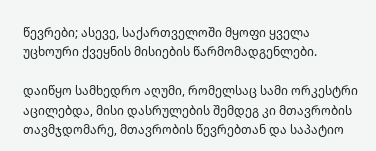წევრები; ასევე, საქართველოში მყოფი ყველა უცხოური ქვეყნის მისიების წარმომადგენლები.

დაიწყო სამხედრო აღუმი, რომელსაც სამი ორკესტრი აცილებდა, მისი დასრულების შემდეგ კი მთავრობის თავმჯდომარე, მთავრობის წევრებთან და საპატიო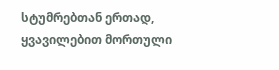სტუმრებთან ერთად, ყვავილებით მორთული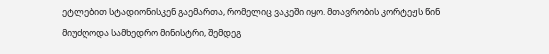ეტლებით სტადიონისკენ გაემართა, რომელიც ვაკეში იყო. მთავრობის კორტეჟს წინ მიუძღოდა სამხედრო მინისტრი, შემდეგ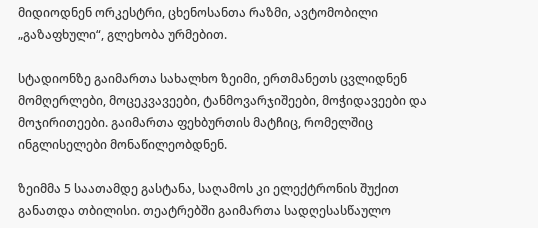მიდიოდნენ ორკესტრი, ცხენოსანთა რაზმი, ავტომობილი „გაზაფხული“, გლეხობა ურმებით.

სტადიონზე გაიმართა სახალხო ზეიმი, ერთმანეთს ცვლიდნენ მომღერლები, მოცეკვავეები, ტანმოვარჯიშეები, მოჭიდავეები და მოჯირითეები. გაიმართა ფეხბურთის მატჩიც, რომელშიც ინგლისელები მონაწილეობდნენ.

ზეიმმა 5 საათამდე გასტანა, საღამოს კი ელექტრონის შუქით განათდა თბილისი. თეატრებში გაიმართა სადღესასწაულო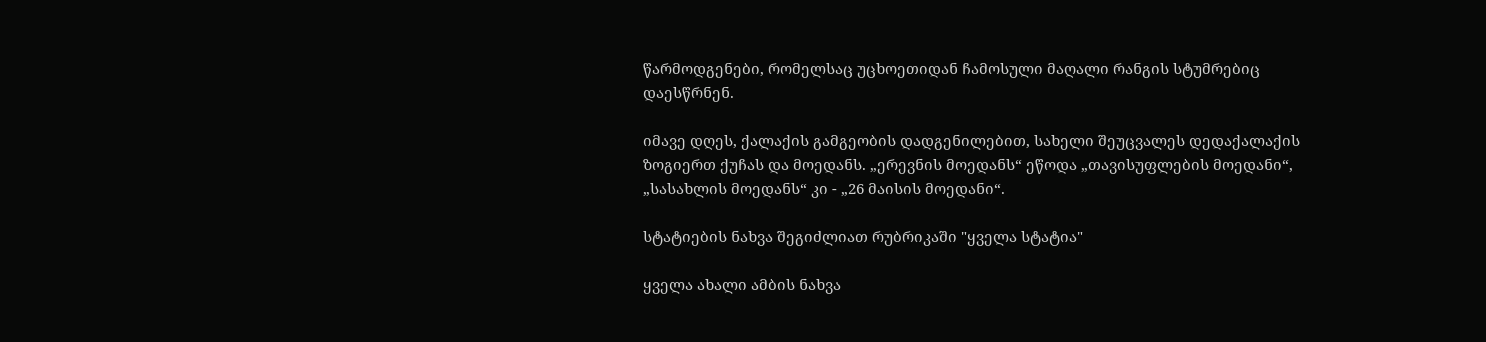წარმოდგენები, რომელსაც უცხოეთიდან ჩამოსული მაღალი რანგის სტუმრებიც დაესწრნენ.

იმავე დღეს, ქალაქის გამგეობის დადგენილებით, სახელი შეუცვალეს დედაქალაქის ზოგიერთ ქუჩას და მოედანს. „ერევნის მოედანს“ ეწოდა „თავისუფლების მოედანი“, „სასახლის მოედანს“ კი - „26 მაისის მოედანი“.

სტატიების ნახვა შეგიძლიათ რუბრიკაში "ყველა სტატია"

ყველა ახალი ამბის ნახვა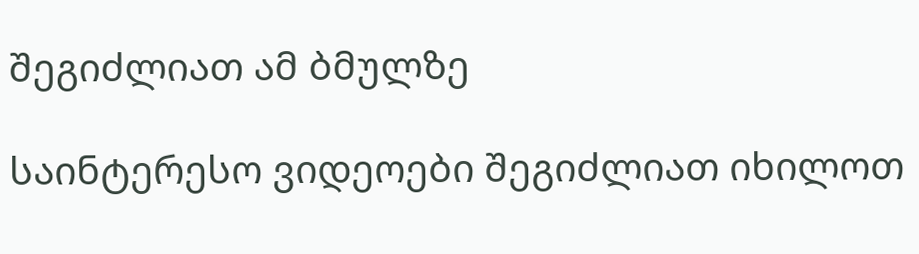შეგიძლიათ ამ ბმულზე

საინტერესო ვიდეოები შეგიძლიათ იხილოთ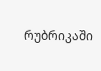რუბრიკაში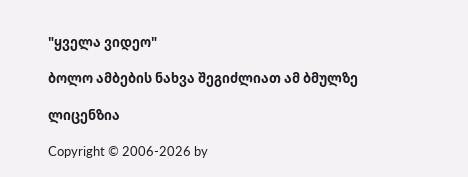"ყველა ვიდეო"

ბოლო ამბების ნახვა შეგიძლიათ ამ ბმულზე

ლიცენზია

Copyright © 2006-2026 by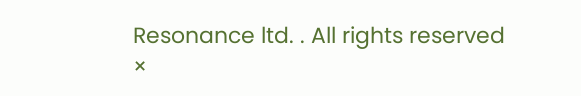Resonance ltd. . All rights reserved
×